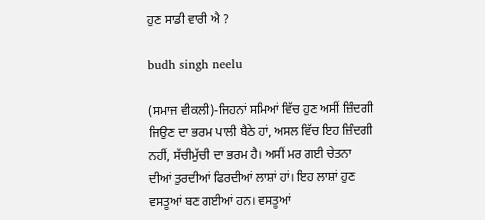ਹੁਣ ਸਾਡੀ ਵਾਰੀ ਐ ?

budh singh neelu

(ਸਮਾਜ ਵੀਕਲੀ)-ਜਿਹਨਾਂ ਸਮਿਆਂ ਵਿੱਚ ਹੁਣ ਅਸੀਂ ਜ਼ਿੰਦਗੀ ਜਿਉਣ ਦਾ ਭਰਮ ਪਾਲੀ ਬੈਠੇ ਹਾਂ, ਅਸਲ ਵਿੱਚ ਇਹ ਜ਼ਿੰਦਗੀ ਨਹੀਂ, ਸੱਚੀਮੁੱਚੀ ਦਾ ਭਰਮ ਹੈ। ਅਸੀਂ ਮਰ ਗਈ ਚੇਤਨਾ ਦੀਆਂ ਤੁਰਦੀਆਂ ਫਿਰਦੀਆਂ ਲਾਸ਼ਾਂ ਹਾਂ। ਇਹ ਲਾਸ਼ਾਂ ਹੁਣ ਵਸਤੂਆਂ ਬਣ ਗਈਆਂ ਹਨ। ਵਸਤੂਆਂ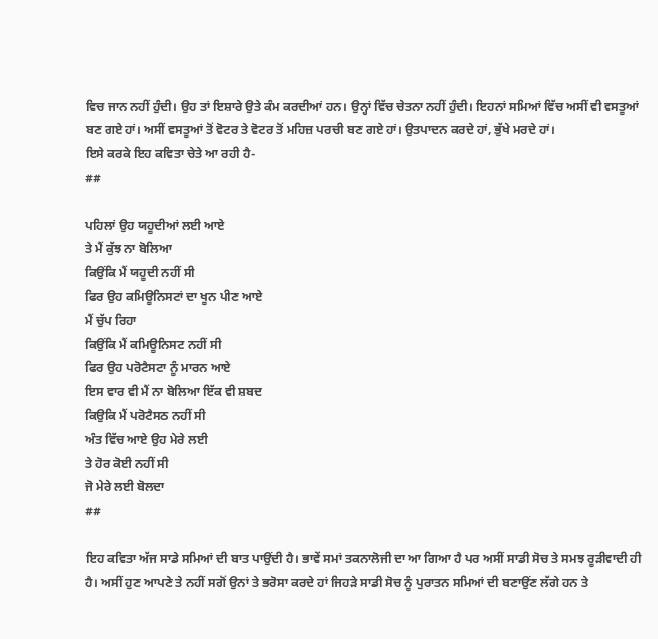ਵਿਚ ਜਾਨ ਨਹੀਂ ਹੁੰਦੀ। ਉਹ ਤਾਂ ਇਸ਼ਾਰੇ ਉਤੇ ਕੰਮ ਕਰਦੀਆਂ ਹਨ। ਉਨ੍ਹਾਂ ਵਿੱਚ ਚੇਤਨਾ ਨਹੀਂ ਹੁੰਦੀ। ਇਹਨਾਂ ਸਮਿਆਂ ਵਿੱਚ ਅਸੀਂ ਵੀ ਵਸਤੂਆਂ ਬਣ ਗਏ ਹਾਂ। ਅਸੀਂ ਵਸਤੂਆਂ ਤੋਂ ਵੋਟਰ ਤੇ ਵੋਟਰ ਤੋਂ ਮਹਿਜ਼ ਪਰਚੀ ਬਣ ਗਏ ਹਾਂ। ਉਤਪਾਦਨ ਕਰਦੇ ਹਾਂ, ਭੁੱਖੇ ਮਰਦੇ ਹਾਂ।
ਇਸੇ ਕਰਕੇ ਇਹ ਕਵਿਤਾ ਚੇਤੇ ਆ ਰਹੀ ਹੈ-
##

ਪਹਿਲਾਂ ਉਹ ਯਹੂਦੀਆਂ ਲਈ ਆਏ
ਤੇ ਮੈਂ ਕੁੱਝ ਨਾ ਬੋਲਿਆ
ਕਿਉਂਕਿ ਮੈਂ ਯਹੂਦੀ ਨਹੀਂ ਸੀ
ਫਿਰ ਉਹ ਕਮਿਊਨਿਸਟਾਂ ਦਾ ਖੂਨ ਪੀਣ ਆਏ
ਮੈਂ ਚੁੱਪ ਰਿਹਾ
ਕਿਉਂਕਿ ਮੈਂ ਕਮਿਊਨਿਸਟ ਨਹੀਂ ਸੀ
ਫਿਰ ਉਹ ਪਰੋਟੈਸਟਾ ਨੂੰ ਮਾਰਨ ਆਏ
ਇਸ ਵਾਰ ਵੀ ਮੈਂ ਨਾ ਬੋਲਿਆ ਇੱਕ ਵੀ ਸ਼ਬਦ
ਕਿਉਕਿ ਮੈਂ ਪਰੋਟੈਸਠ ਨਹੀਂ ਸੀ
ਅੰਤ ਵਿੱਚ ਆਏ ਉਹ ਮੇਰੇ ਲਈ
ਤੇ ਹੋਰ ਕੋਈ ਨਹੀਂ ਸੀ
ਜੋ ਮੇਰੇ ਲਈ ਬੋਲਦਾ
##

ਇਹ ਕਵਿਤਾ ਅੱਜ ਸਾਡੇ ਸਮਿਆਂ ਦੀ ਬਾਤ ਪਾਉਂਦੀ ਹੈ। ਭਾਵੇਂ ਸਮਾਂ ਤਕਨਾਲੋਜੀ ਦਾ ਆ ਗਿਆ ਹੈ ਪਰ ਅਸੀਂ ਸਾਡੀ ਸੋਚ ਤੇ ਸਮਝ ਰੂੜੀਵਾਦੀ ਹੀ ਹੈ। ਅਸੀਂ ਹੁਣ ਆਪਣੇ ਤੇ ਨਹੀਂ ਸਗੋਂ ਉਨਾਂ ਤੇ ਭਰੋਸਾ ਕਰਦੇ ਹਾਂ ਜਿਹੜੇ ਸਾਡੀ ਸੋਚ ਨੂੰ ਪੁਰਾਤਨ ਸਮਿਆਂ ਦੀ ਬਣਾਉਂਣ ਲੱਗੇ ਹਨ ਤੇ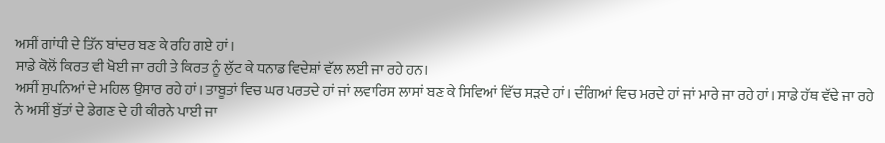ਅਸੀਂ ਗਾਂਧੀ ਦੇ ਤਿੱਨ ਬਾਂਦਰ ਬਣ ਕੇ ਰਹਿ ਗਏ ਹਾਂ।
ਸਾਡੇ ਕੋਲੋਂ ਕਿਰਤ ਵੀ ਖੋਈ ਜਾ ਰਹੀ ਤੇ ਕਿਰਤ ਨੂੰ ਲੁੱਟ ਕੇ ਧਨਾਡ ਵਿਦੇਸ਼ਾਂ ਵੱਲ ਲਈ ਜਾ ਰਹੇ ਹਨ।
ਅਸੀਂ ਸੁਪਨਿਆਂ ਦੇ ਮਹਿਲ ਉਸਾਰ ਰਹੇ ਹਾਂ। ਤਾਬੂਤਾਂ ਵਿਚ ਘਰ ਪਰਤਦੇ ਹਾਂ ਜਾਂ ਲਵਾਰਿਸ ਲਾਸਾਂ ਬਣ ਕੇ ਸਿਵਿਆਂ ਵਿੱਚ ਸੜਦੇ ਹਾਂ। ਦੰਗਿਆਂ ਵਿਚ ਮਰਦੇ ਹਾਂ ਜਾਂ ਮਾਰੇ ਜਾ ਰਹੇ ਹਾਂ। ਸਾਡੇ ਹੱਥ ਵੱਢੇ ਜਾ ਰਹੇ ਨੇ ਅਸੀਂ ਬੁੱਤਾਂ ਦੇ ਡੇਗਣ ਦੇ ਹੀ ਕੀਰਨੇ ਪਾਈ ਜਾ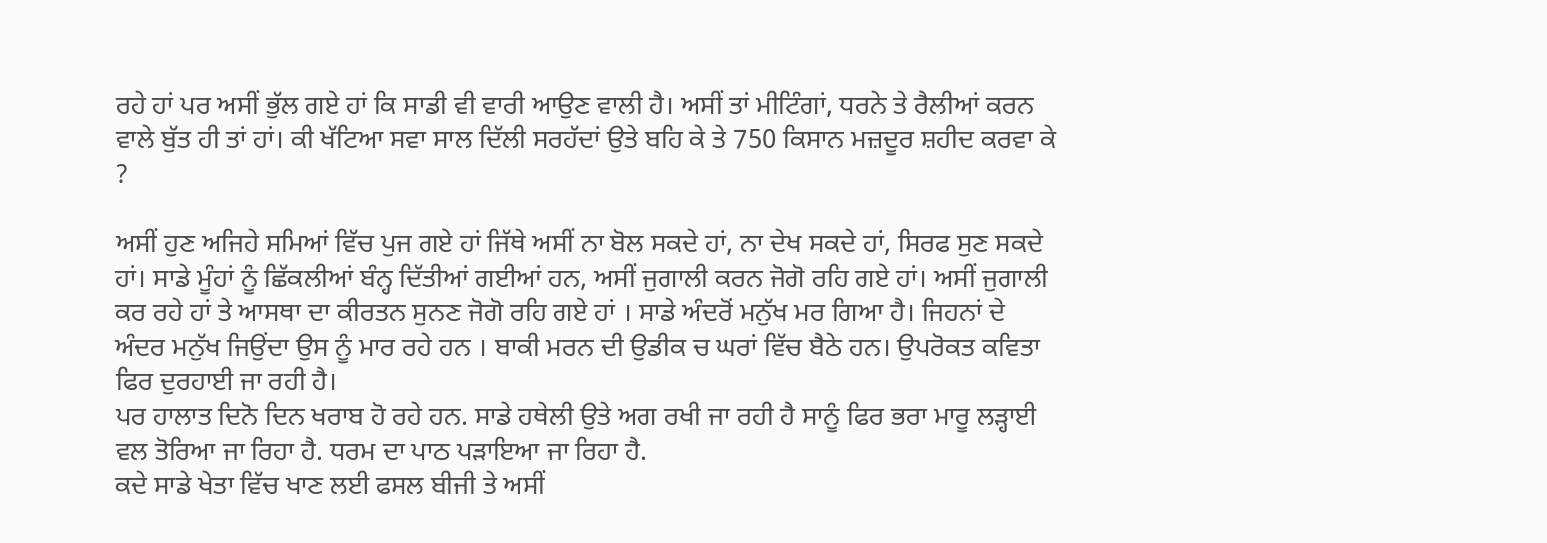ਰਹੇ ਹਾਂ ਪਰ ਅਸੀਂ ਭੁੱਲ ਗਏ ਹਾਂ ਕਿ ਸਾਡੀ ਵੀ ਵਾਰੀ ਆਉਣ ਵਾਲੀ ਹੈ। ਅਸੀਂ ਤਾਂ ਮੀਟਿੰਗਾਂ, ਧਰਨੇ ਤੇ ਰੈਲੀਆਂ ਕਰਨ ਵਾਲੇ ਬੁੱਤ ਹੀ ਤਾਂ ਹਾਂ। ਕੀ ਖੱਟਿਆ ਸਵਾ ਸਾਲ ਦਿੱਲੀ ਸਰਹੱਦਾਂ ਉਤੇ ਬਹਿ ਕੇ ਤੇ 750 ਕਿਸਾਨ ਮਜ਼ਦੂਰ ਸ਼ਹੀਦ ਕਰਵਾ ਕੇ ?

ਅਸੀਂ ਹੁਣ ਅਜਿਹੇ ਸਮਿਆਂ ਵਿੱਚ ਪੁਜ ਗਏ ਹਾਂ ਜਿੱਥੇ ਅਸੀਂ ਨਾ ਬੋਲ ਸਕਦੇ ਹਾਂ, ਨਾ ਦੇਖ ਸਕਦੇ ਹਾਂ, ਸਿਰਫ ਸੁਣ ਸਕਦੇ ਹਾਂ। ਸਾਡੇ ਮੂੰਹਾਂ ਨੂੰ ਛਿੱਕਲੀਆਂ ਬੰਨ੍ਹ ਦਿੱਤੀਆਂ ਗਈਆਂ ਹਨ, ਅਸੀਂ ਜੁਗਾਲੀ ਕਰਨ ਜੋਗੋ ਰਹਿ ਗਏ ਹਾਂ। ਅਸੀਂ ਜੁਗਾਲੀ ਕਰ ਰਹੇ ਹਾਂ ਤੇ ਆਸਥਾ ਦਾ ਕੀਰਤਨ ਸੁਨਣ ਜੋਗੋ ਰਹਿ ਗਏ ਹਾਂ । ਸਾਡੇ ਅੰਦਰੋਂ ਮਨੁੱਖ ਮਰ ਗਿਆ ਹੈ। ਜਿਹਨਾਂ ਦੇ ਅੰਦਰ ਮਨੁੱਖ ਜਿਉਂਦਾ ਉਸ ਨੂੰ ਮਾਰ ਰਹੇ ਹਨ । ਬਾਕੀ ਮਰਨ ਦੀ ਉਡੀਕ ਚ ਘਰਾਂ ਵਿੱਚ ਬੈਠੇ ਹਨ। ਉਪਰੋਕਤ ਕਵਿਤਾ ਫਿਰ ਦੁਰਹਾਈ ਜਾ ਰਹੀ ਹੈ।
ਪਰ ਹਾਲਾਤ ਦਿਨੋ ਦਿਨ ਖਰਾਬ ਹੋ ਰਹੇ ਹਨ. ਸਾਡੇ ਹਥੇਲੀ ਉਤੇ ਅਗ ਰਖੀ ਜਾ ਰਹੀ ਹੈ ਸਾਨੂੰ ਫਿਰ ਭਰਾ ਮਾਰੂ ਲੜ੍ਹਾਈ ਵਲ ਤੋਰਿਆ ਜਾ ਰਿਹਾ ਹੈ. ਧਰਮ ਦਾ ਪਾਠ ਪੜਾਇਆ ਜਾ ਰਿਹਾ ਹੈ.
ਕਦੇ ਸਾਡੇ ਖੇਤਾ ਵਿੱਚ ਖਾਣ ਲਈ ਫਸਲ ਬੀਜੀ ਤੇ ਅਸੀਂ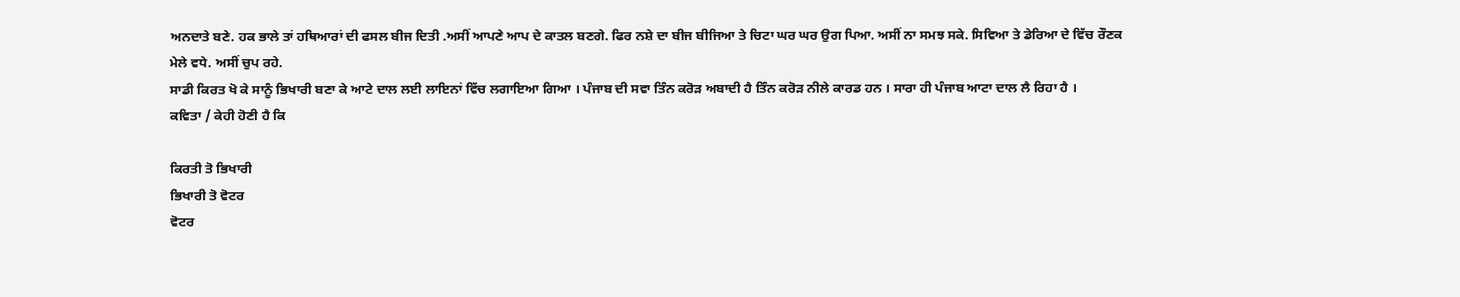ਅਨਦਾਤੇ ਬਣੇ. ਹਕ ਭਾਲੇ ਤਾਂ ਹਥਿਆਰਾਂ ਦੀ ਫਸਲ ਬੀਜ ਦਿਤੀ .ਅਸੀਂ ਆਪਣੇ ਆਪ ਦੇ ਕਾਤਲ ਬਣਗੇ. ਫਿਰ ਨਸ਼ੇ ਦਾ ਬੀਜ ਬੀਜਿਆ ਤੇ ਚਿਟਾ ਘਰ ਘਰ ਉਗ ਪਿਆ. ਅਸੀਂ ਨਾ ਸਮਝ ਸਕੇ. ਸਿਵਿਆ ਤੇ ਡੇਰਿਆ ਦੇ ਵਿੱਚ ਰੌਣਕ ਮੇਲੇ ਵਧੇ. ਅਸੀਂ ਚੁਪ ਰਹੇ.
ਸਾਡੀ ਕਿਰਤ ਖੋ ਕੇ ਸਾਨੂੰ ਭਿਖਾਰੀ ਬਣਾ ਕੇ ਆਟੇ ਦਾਲ ਲਈ ਲਾਇਨਾਂ ਵਿੱਚ ਲਗਾਇਆ ਗਿਆ । ਪੰਜਾਬ ਦੀ ਸਵਾ ਤਿੰਨ ਕਰੋੜ ਅਬਾਦੀ ਹੈ ਤਿੰਨ ਕਰੋੜ ਨੀਲੇ ਕਾਰਡ ਹਨ । ਸਾਰਾ ਹੀ ਪੰਜਾਬ ਆਟਾ ਦਾਲ ਲੈ ਰਿਹਾ ਹੈ ।
ਕਵਿਤਾ / ਕੇਹੀ ਹੋਣੀ ਹੈ ਕਿ

ਕਿਰਤੀ ਤੋ ਭਿਖਾਰੀ
ਭਿਖਾਰੀ ਤੋ ਵੋਟਰ
ਵੋਟਰ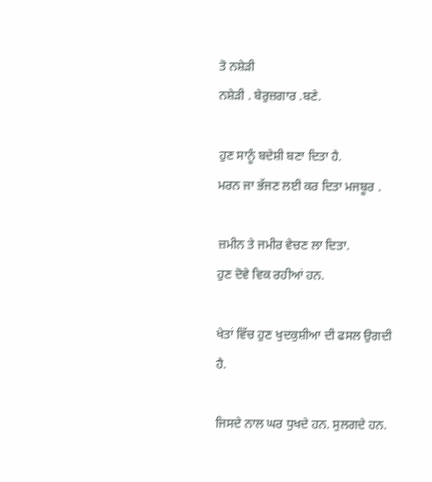ਤੋ ਨਸ਼ੇੜੀ
ਨਸ਼ੇੜੀ . ਬੇਰੁਜ਼ਗਾਰ .ਬਣੇ.

ਹੁਣ ਸਾਨੂੰ ਬਦੇਸ਼ੀ ਬਣਾ ਦਿਤਾ ਹੈ.
ਮਰਨ ਜਾ ਭੱਜਣ ਲਈ ਕਰ ਦਿਤਾ ਮਜਬੂਰ .

ਜ਼ਮੀਨ ਤੇ ਜਮੀਰ ਵੇਚਣ ਲਾ ਦਿਤਾ.
ਹੁਣ ਦੋਵੇ ਵਿਕ ਰਹੀਆਂ ਹਨ.

ਖੇਤਾਂ ਵਿੱਚ ਹੁਣ ਖੁਦਕੁਸ਼ੀਆ ਦੀ ਫਸਲ ਉਗਦੀ ਹੈ.

ਜਿਸਦੇ ਨਾਲ ਘਰ ਧੁਖਦੇ ਹਨ. ਸੁਲਗਦੇ ਹਨ.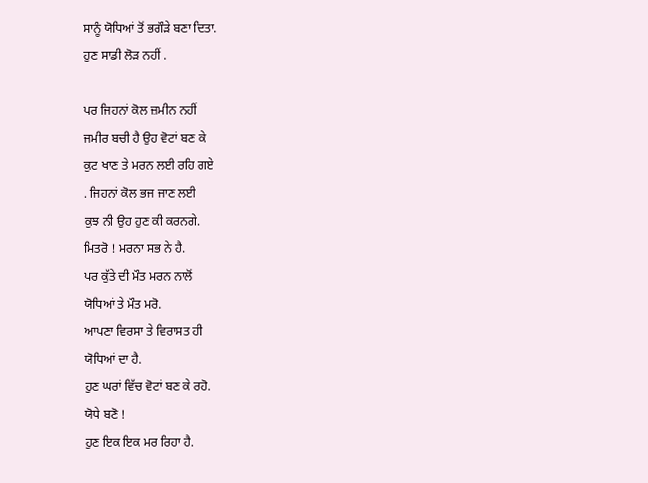ਸਾਨੂੰ ਯੋਧਿਆਂ ਤੋਂ ਭਗੌੜੇ ਬਣਾ ਦਿਤਾ.
ਹੁਣ ਸਾਡੀ ਲੋੜ ਨਹੀਂ .

ਪਰ ਜਿਹਨਾਂ ਕੋਲ ਜ਼ਮੀਨ ਨਹੀਂ
ਜਮੀਰ ਬਚੀ ਹੈ ਉਹ ਵੋਟਾਂ ਬਣ ਕੇ
ਕੁਟ ਖਾਣ ਤੇ ਮਰਨ ਲਈ ਰਹਿ ਗਏ
. ਜਿਹਨਾਂ ਕੋਲ ਭਜ ਜਾਣ ਲਈ
ਕੁਝ ਨੀ ਉਹ ਹੁਣ ਕੀ ਕਰਨਗੇ.
ਮਿਤਰੋ ! ਮਰਨਾ ਸਭ ਨੇ ਹੈ.
ਪਰ ਕੁੱਤੇ ਦੀ ਮੌਤ ਮਰਨ ਨਾਲੋਂ
ਯੋਧਿਆਂ ਤੇ ਮੌਤ ਮਰੋ.
ਆਪਣਾ ਵਿਰਸਾ ਤੇ ਵਿਰਾਸਤ ਹੀ
ਯੋਧਿਆਂ ਦਾ ਹੈ.
ਹੁਣ ਘਰਾਂ ਵਿੱਚ ਵੋਟਾਂ ਬਣ ਕੇ ਰਹੋ.
ਯੋਧੇ ਬਣੋ !
ਹੁਣ ਇਕ ਇਕ ਮਰ ਰਿਹਾ ਹੈ.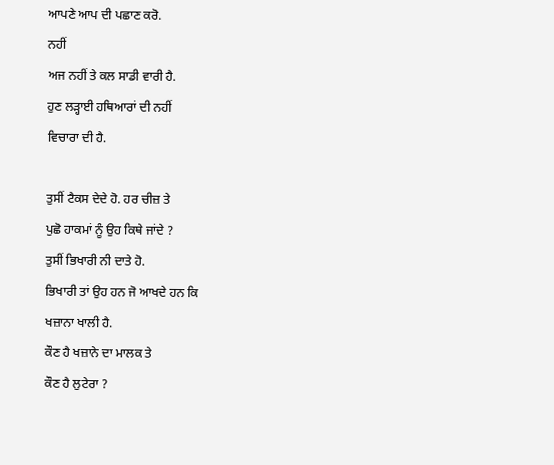ਆਪਣੇ ਆਪ ਦੀ ਪਛਾਣ ਕਰੋ.
ਨਹੀਂ
ਅਜ ਨਹੀਂ ਤੇ ਕਲ ਸਾਡੀ ਵਾਰੀ ਹੈ.
ਹੁਣ ਲੜ੍ਹਾਈ ਹਥਿਆਰਾਂ ਦੀ ਨਹੀਂ
ਵਿਚਾਰਾ ਦੀ ਹੈ.

ਤੁਸੀਂ ਟੈਕਸ ਦੇਦੇ ਹੋ. ਹਰ ਚੀਜ਼ ਤੇ
ਪੁਛੋ ਹਾਕਮਾਂ ਨੂੰ ਉਹ ਕਿਥੇ ਜਾਂਦੇ ?
ਤੁਸੀਂ ਭਿਖਾਰੀ ਨੀ ਦਾਤੇ ਹੋ.
ਭਿਖਾਰੀ ਤਾਂ ਉਹ ਹਨ ਜੋ ਆਖਦੇ ਹਨ ਕਿ
ਖਜ਼ਾਨਾ ਖਾਲੀ ਹੈ.
ਕੌਣ ਹੈ ਖਜ਼ਾਨੇ ਦਾ ਮਾਲਕ ਤੇ
ਕੌਣ ਹੈ ਲੁਟੇਰਾ ?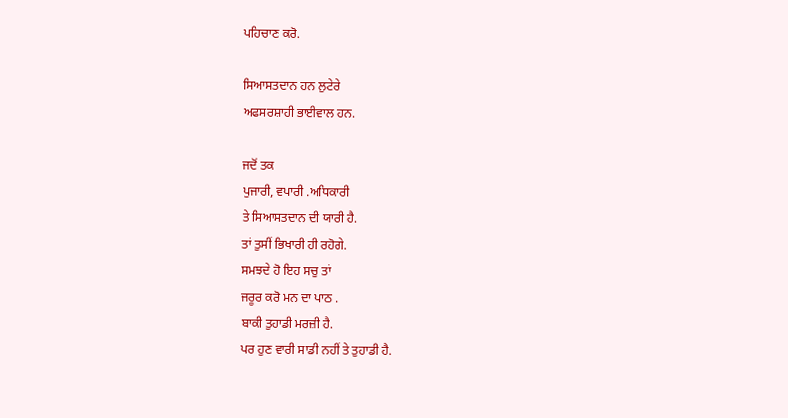ਪਹਿਚਾਣ ਕਰੋ.

ਸਿਆਸਤਦਾਨ ਹਨ ਲੁਟੇਰੇ
ਅਫਸਰਸ਼ਾਹੀ ਭਾਈਵਾਲ ਹਨ.

ਜਦੋਂ ਤਕ
ਪੁਜਾਰੀ, ਵਪਾਰੀ .ਅਧਿਕਾਰੀ
ਤੇ ਸਿਆਸਤਦਾਨ ਦੀ ਯਾਰੀ ਹੈ.
ਤਾਂ ਤੁਸੀਂ ਭਿਖਾਰੀ ਹੀ ਰਹੋਗੇ.
ਸਮਝਦੇ ਹੋ ਇਹ ਸਚੁ ਤਾਂ
ਜਰੂਰ ਕਰੋ ਮਨ ਦਾ ਪਾਠ .
ਬਾਕੀ ਤੁਹਾਡੀ ਮਰਜ਼ੀ ਹੈ.
ਪਰ ਹੁਣ ਵਾਰੀ ਸਾਡੀ ਨਹੀਂ ਤੇ ਤੁਹਾਡੀ ਹੈ.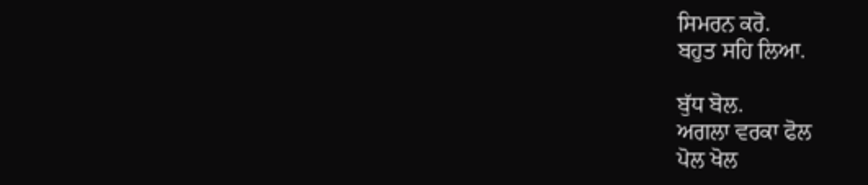ਸਿਮਰਨ ਕਰੋ.
ਬਹੁਤ ਸਹਿ ਲਿਆ.

ਬੁੱਧ ਬੋਲ.
ਅਗਲਾ ਵਰਕਾ ਫੋਲ
ਪੋਲ ਖੋਲ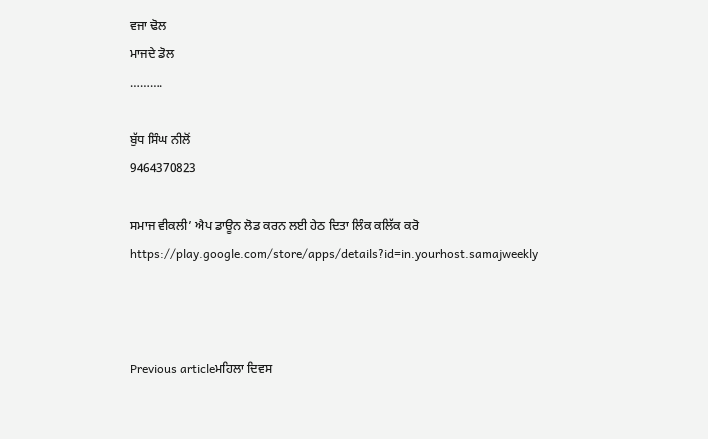ਵਜਾ ਢੋਲ
ਮਾਜਦੇ ਡੋਲ
……….

ਬੁੱਧ ਸਿੰਘ ਨੀਲੋਂ
9464370823

ਸਮਾਜ ਵੀਕਲੀ’ ਐਪ ਡਾਊਨ ਲੋਡ ਕਰਨ ਲਈ ਹੇਠ ਦਿਤਾ ਲਿੰਕ ਕਲਿੱਕ ਕਰੋ
https://play.google.com/store/apps/details?id=in.yourhost.samajweekly



Previous articleਮਹਿਲਾ ਦਿਵਸ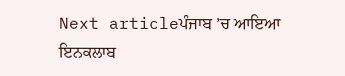Next articleਪੰਜਾਬ ’ਚ ਆਇਆ ਇਨਕਲਾਬ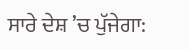ਸਾਰੇ ਦੇਸ਼ ’ਚ ਪੁੱਜੇਗਾ: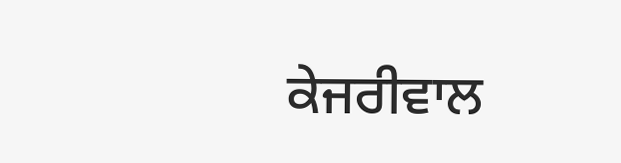ਕੇਜਰੀਵਾਲ